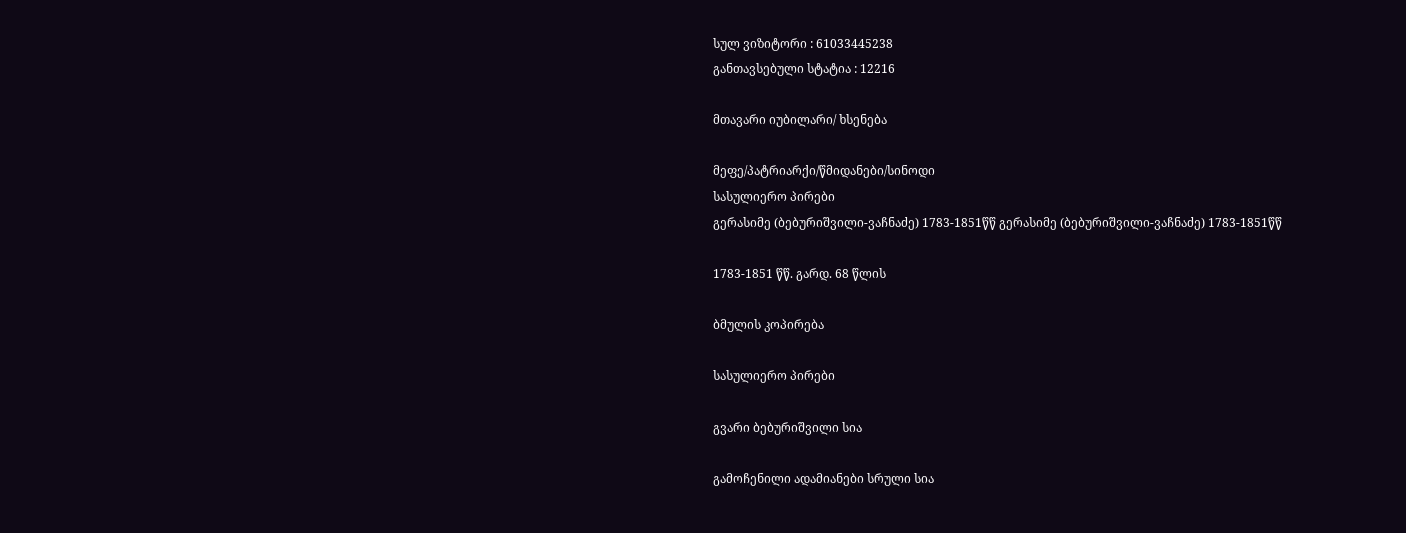სულ ვიზიტორი : 61033445238
განთავსებული სტატია : 12216

მთავარი იუბილარი/ ხსენება

მეფე/პატრიარქი/წმიდანები/სინოდი
სასულიერო პირები
გერასიმე (ბებურიშვილი-ვაჩნაძე) 1783-1851წწ გერასიმე (ბებურიშვილი-ვაჩნაძე) 1783-1851წწ

1783-1851 წწ. გარდ. 68 წლის

ბმულის კოპირება

სასულიერო პირები

გვარი ბებურიშვილი სია

გამოჩენილი ადამიანები სრული სია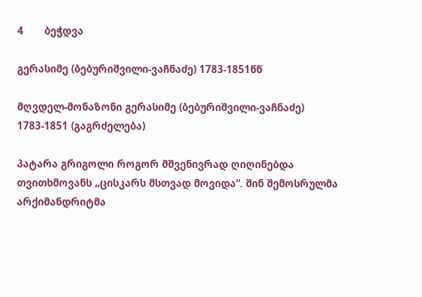4       ბეჭდვა

გერასიმე (ბებურიშვილი-ვაჩნაძე) 1783-1851წწ

მღვდელ-მონაზონი გერასიმე (ბებურიშვილი-ვაჩნაძე) 1783-1851 (გაგრძელება)

პატარა გრიგოლი როგორ მშვენივრად ღიღინებდა თვითხმოვანს „ცისკარს მსთვად მოვიდა“. შინ შემოსრულმა არქიმანდრიტმა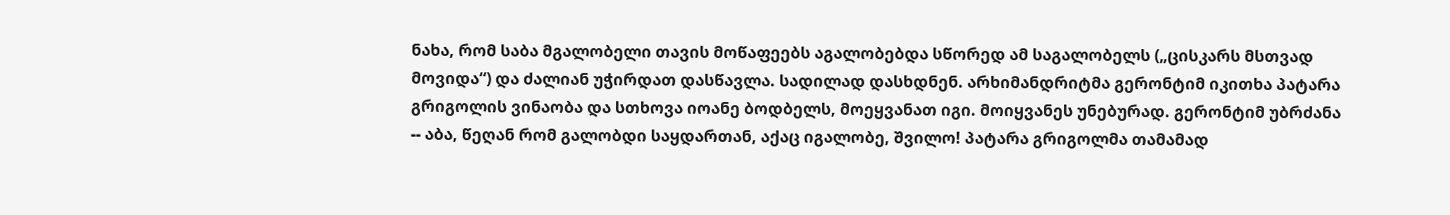ნახა, რომ საბა მგალობელი თავის მოწაფეებს აგალობებდა სწორედ ამ საგალობელს („ცისკარს მსთვად მოვიდა“) და ძალიან უჭირდათ დასწავლა. სადილად დასხდნენ. არხიმანდრიტმა გერონტიმ იკითხა პატარა გრიგოლის ვინაობა და სთხოვა იოანე ბოდბელს, მოეყვანათ იგი. მოიყვანეს უნებურად. გერონტიმ უბრძანა -- აბა, წეღან რომ გალობდი საყდართან, აქაც იგალობე, შვილო! პატარა გრიგოლმა თამამად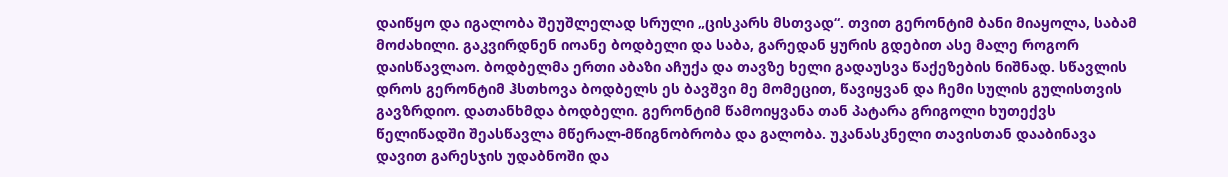დაიწყო და იგალობა შეუშლელად სრული „ცისკარს მსთვად“. თვით გერონტიმ ბანი მიაყოლა, საბამ მოძახილი. გაკვირდნენ იოანე ბოდბელი და საბა, გარედან ყურის გდებით ასე მალე როგორ დაისწავლაო. ბოდბელმა ერთი აბაზი აჩუქა და თავზე ხელი გადაუსვა წაქეზების ნიშნად. სწავლის დროს გერონტიმ ჰსთხოვა ბოდბელს ეს ბავშვი მე მომეცით, წავიყვან და ჩემი სულის გულისთვის გავზრდიო. დათანხმდა ბოდბელი. გერონტიმ წამოიყვანა თან პატარა გრიგოლი ხუთექვს წელიწადში შეასწავლა მწერალ-მწიგნობრობა და გალობა. უკანასკნელი თავისთან დააბინავა დავით გარესჯის უდაბნოში და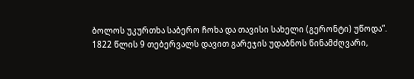ბოლოს უკურთხა საბერო ჩოხა და თავისი სახელი (გერონტი) უწოდა“.
1822 წლის 9 თებერვალს დავით გარეჯის უდაბნოს წინამძღვარი,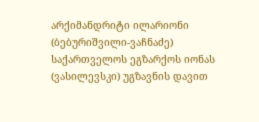არქიმანდრიტი ილარიონი (ბებურიშვილი-ვაჩნაძე) საქართველოს ეგზარქოს იონას  (ვასილევსკი) უგზავნის დავით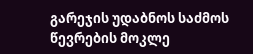გარეჯის უდაბნოს საძმოს წევრების მოკლე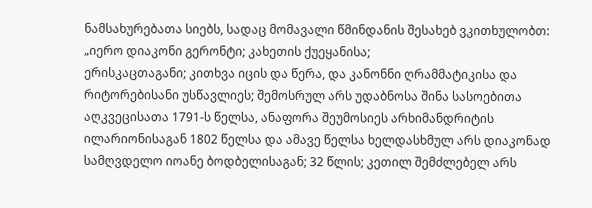ნამსახურებათა სიებს, სადაც მომავალი წმინდანის შესახებ ვკითხულობთ: „იერო დიაკონი გერონტი; კახეთის ქუეყანისა;
ერისკაცთაგანი; კითხვა იცის და წერა, და კანონნი ღრამმატიკისა და რიტორებისანი უსწავლიეს; შემოსრულ არს უდაბნოსა შინა სასოებითა აღკვეცისათა 1791-ს წელსა, ანაფორა შეუმოსიეს არხიმანდრიტის ილარიონისაგან 1802 წელსა და ამავე წელსა ხელდასხმულ არს დიაკონად  სამღვდელო იოანე ბოდბელისაგან; 32 წლის; კეთილ შემძლებელ არს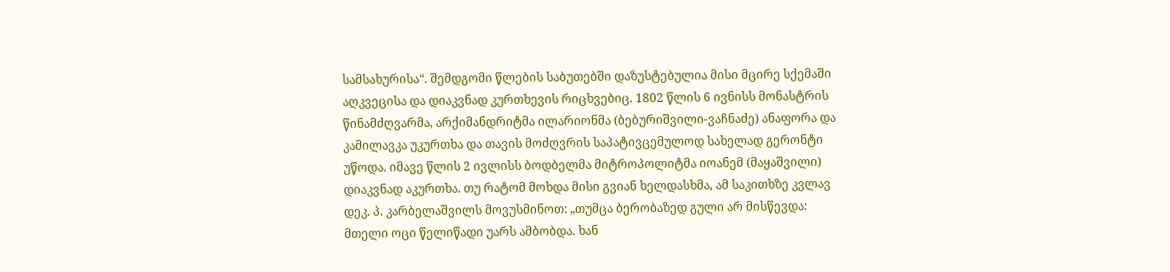სამსახურისა“. შემდგომი წლების საბუთებში დაზუსტებულია მისი მცირე სქემაში აღკვეცისა და დიაკვნად კურთხევის რიცხვებიც. 1802 წლის 6 ივნისს მონასტრის წინამძღვარმა, არქიმანდრიტმა ილარიონმა (ბებურიშვილი-ვაჩნაძე) ანაფორა და კამილავკა უკურთხა და თავის მოძღვრის საპატივცემულოდ სახელად გერონტი უწოდა. იმავე წლის 2 ივლისს ბოდბელმა მიტროპოლიტმა იოანემ (მაყაშვილი) დიაკვნად აკურთხა. თუ რატომ მოხდა მისი გვიან ხელდასხმა, ამ საკითხზე კვლავ დეკ. პ. კარბელაშვილს მოვუსმინოთ: „თუმცა ბერობაზედ გული არ მისწევდა:
მთელი ოცი წელიწადი უარს ამბობდა. ხან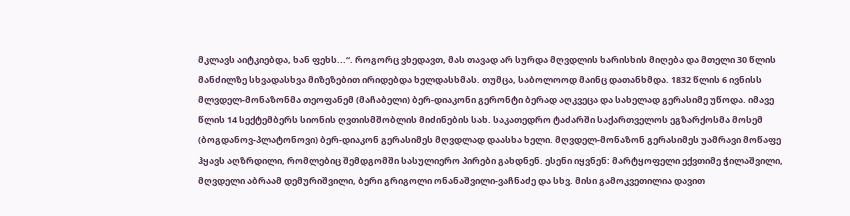მკლავს აიტკიებდა, ხან ფეხს...“. როგორც ვხედავთ, მას თავად არ სურდა მღვდლის ხარისხის მიღება და მთელი 30 წლის მანძილზე სხვადასხვა მიზეზებით ირიდებდა ხელდასხმას. თუმცა, საბოლოოდ მაინც დათანხმდა. 1832 წლის 6 ივნისს მლვდელ-მონაზონმა თეოფანემ (მაჩაბელი) ბერ-დიაკონი გერონტი ბერად აღკვეცა და სახელად გერასიმე უწოდა. იმავე წლის 14 სექტემბერს სიონის ღვთისმშობლის მიძინების სახ. საკათედრო ტაძარში საქართველოს ეგზარქოსმა მოსემ (ბოგდანოვ-პლატონოვი) ბერ-დიაკონ გერასიმეს მღვდლად დაასხა ხელი. მღვდელ-მონაზონ გერასიმეს უამრავი მოწაფე ჰყავს აღზრდილი, რომლებიც შემდგომში სასულიერო პირები გახდნენ. ესენი იყვნენ: მარტყოფელი ექვთიმე ჭილაშვილი, მღვდელი აბრაამ დემურიშვილი, ბერი გრიგოლი ონანაშვილი-ვაჩნაძე და სხვ. მისი გამოკვეთილია დავით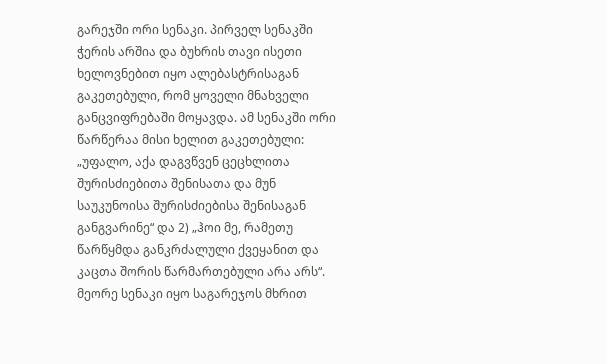გარეჯში ორი სენაკი. პირველ სენაკში ჭერის არშია და ბუხრის თავი ისეთი ხელოვნებით იყო ალებასტრისაგან გაკეთებული, რომ ყოველი მნახველი განცვიფრებაში მოყავდა. ამ სენაკში ორი წარწერაა მისი ხელით გაკეთებული: „უფალო, აქა დაგვწვენ ცეცხლითა შურისძიებითა შენისათა და მუნ საუკუნოისა შურისძიებისა შენისაგან განგვარინე“ და 2) „ჰოი მე, რამეთუ წარწყმდა განკრძალული ქვეყანით და კაცთა შორის წარმართებული არა არს“. მეორე სენაკი იყო საგარეჯოს მხრით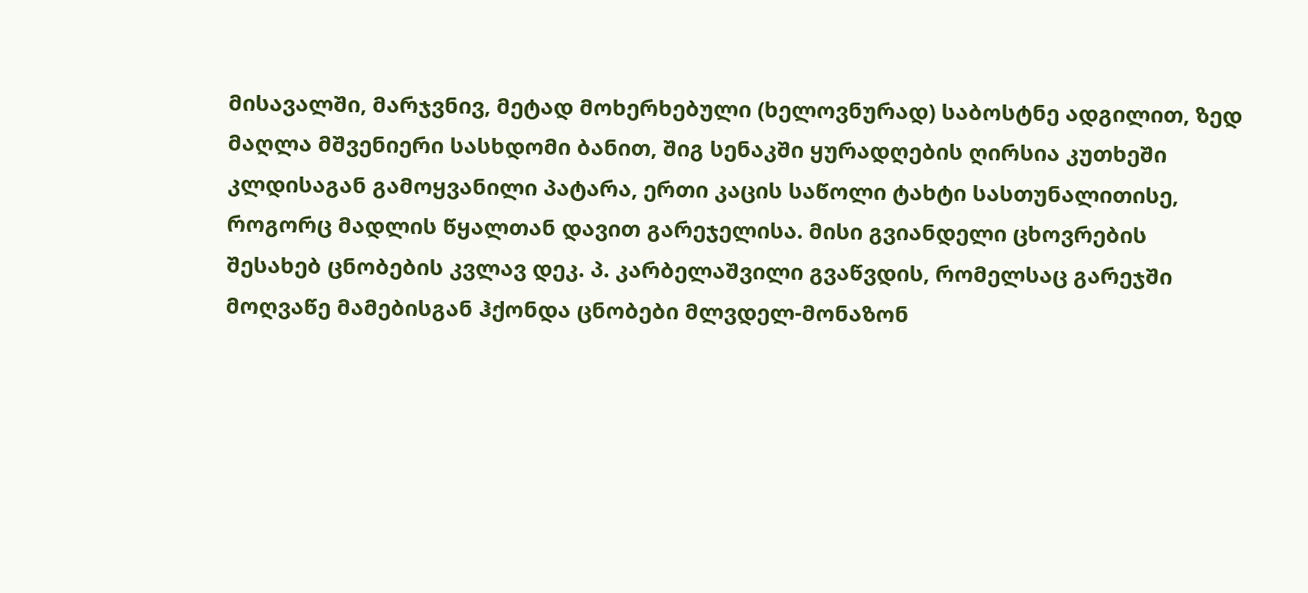მისავალში, მარჯვნივ, მეტად მოხერხებული (ხელოვნურად) საბოსტნე ადგილით, ზედ მაღლა მშვენიერი სასხდომი ბანით, შიგ სენაკში ყურადღების ღირსია კუთხეში კლდისაგან გამოყვანილი პატარა, ერთი კაცის საწოლი ტახტი სასთუნალითისე, როგორც მადლის წყალთან დავით გარეჯელისა. მისი გვიანდელი ცხოვრების შესახებ ცნობების კვლავ დეკ. პ. კარბელაშვილი გვაწვდის, რომელსაც გარეჯში მოღვაწე მამებისგან ჰქონდა ცნობები მლვდელ-მონაზონ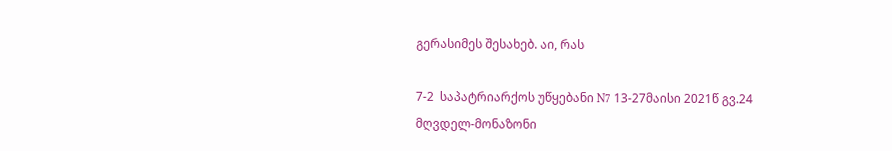გერასიმეს შესახებ. აი, რას

7-2  საპატრიარქოს უწყებანი N7 13-27მაისი 2021წ გვ.24
მღვდელ-მონაზონი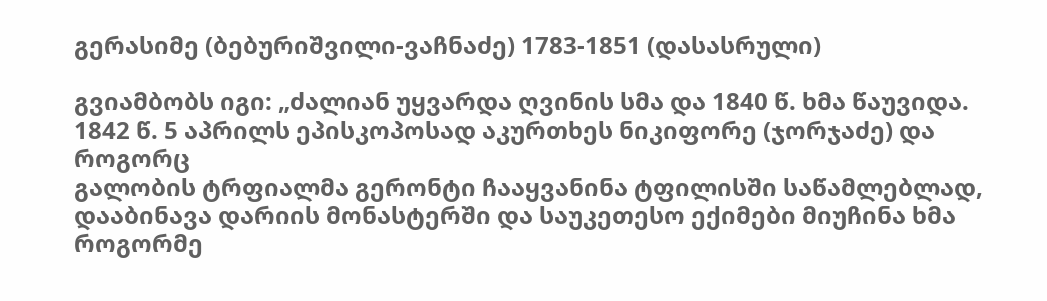გერასიმე (ბებურიშვილი-ვაჩნაძე) 1783-1851 (დასასრული)

გვიამბობს იგი: „ძალიან უყვარდა ღვინის სმა და 1840 წ. ხმა წაუვიდა. 1842 წ. 5 აპრილს ეპისკოპოსად აკურთხეს ნიკიფორე (ჯორჯაძე) და როგორც
გალობის ტრფიალმა გერონტი ჩააყვანინა ტფილისში საწამლებლად, დააბინავა დარიის მონასტერში და საუკეთესო ექიმები მიუჩინა ხმა როგორმე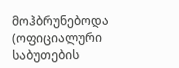მოჰბრუნებოდა (ოფიციალური საბუთების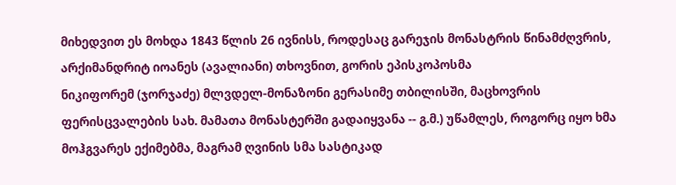მიხედვით ეს მოხდა 1843 წლის 26 ივნისს, როდესაც გარეჯის მონასტრის წინამძღვრის, არქიმანდრიტ იოანეს (ავალიანი) თხოვნით, გორის ეპისკოპოსმა
ნიკიფორემ (ჯორჯაძე) მლვდელ-მონაზონი გერასიმე თბილისში, მაცხოვრის ფერისცვალების სახ. მამათა მონასტერში გადაიყვანა -- გ.მ.) უწამლეს, როგორც იყო ხმა მოჰგვარეს ექიმებმა, მაგრამ ღვინის სმა სასტიკად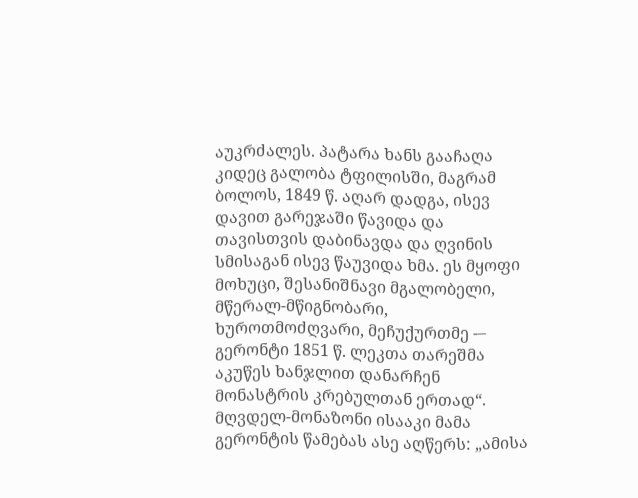აუკრძალეს. პატარა ხანს გააჩაღა კიდეც გალობა ტფილისში, მაგრამ ბოლოს, 1849 წ. აღარ დადგა, ისევ დავით გარეჯაში წავიდა და თავისთვის დაბინავდა და ღვინის სმისაგან ისევ წაუვიდა ხმა. ეს მყოფი მოხუცი, შესანიშნავი მგალობელი, მწერალ-მწიგნობარი, ხუროთმოძღვარი, მეჩუქურთმე -– გერონტი 1851 წ. ლეკთა თარეშმა აკუწეს ხანჯლით დანარჩენ მონასტრის კრებულთან ერთად“. მღვდელ-მონაზონი ისააკი მამა გერონტის წამებას ასე აღწერს: „ამისა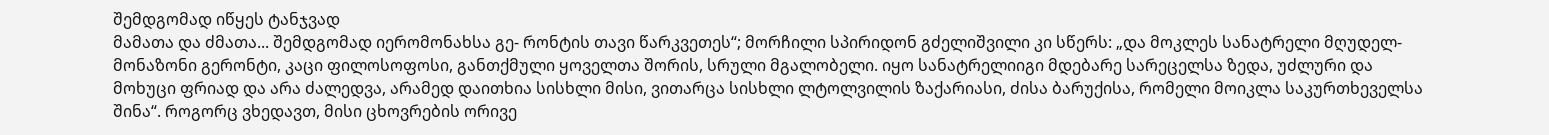შემდგომად იწყეს ტანჯვად
მამათა და ძმათა... შემდგომად იერომონახსა გე- რონტის თავი წარკვეთეს“; მორჩილი სპირიდონ გძელიშვილი კი სწერს: „და მოკლეს სანატრელი მღუდელ-მონაზონი გერონტი, კაცი ფილოსოფოსი, განთქმული ყოველთა შორის, სრული მგალობელი. იყო სანატრელიიგი მდებარე სარეცელსა ზედა, უძლური და მოხუცი ფრიად და არა ძალედვა, არამედ დაითხია სისხლი მისი, ვითარცა სისხლი ლტოლვილის ზაქარიასი, ძისა ბარუქისა, რომელი მოიკლა საკურთხეველსა შინა“. როგორც ვხედავთ, მისი ცხოვრების ორივე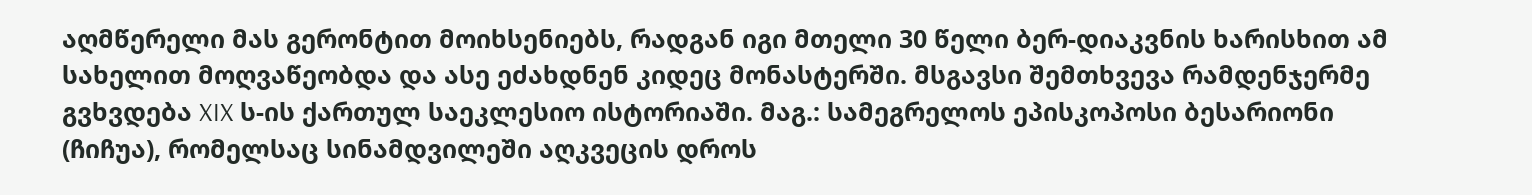აღმწერელი მას გერონტით მოიხსენიებს, რადგან იგი მთელი 30 წელი ბერ-დიაკვნის ხარისხით ამ სახელით მოღვაწეობდა და ასე ეძახდნენ კიდეც მონასტერში. მსგავსი შემთხვევა რამდენჯერმე გვხვდება XIX ს-ის ქართულ საეკლესიო ისტორიაში. მაგ.: სამეგრელოს ეპისკოპოსი ბესარიონი (ჩიჩუა), რომელსაც სინამდვილეში აღკვეცის დროს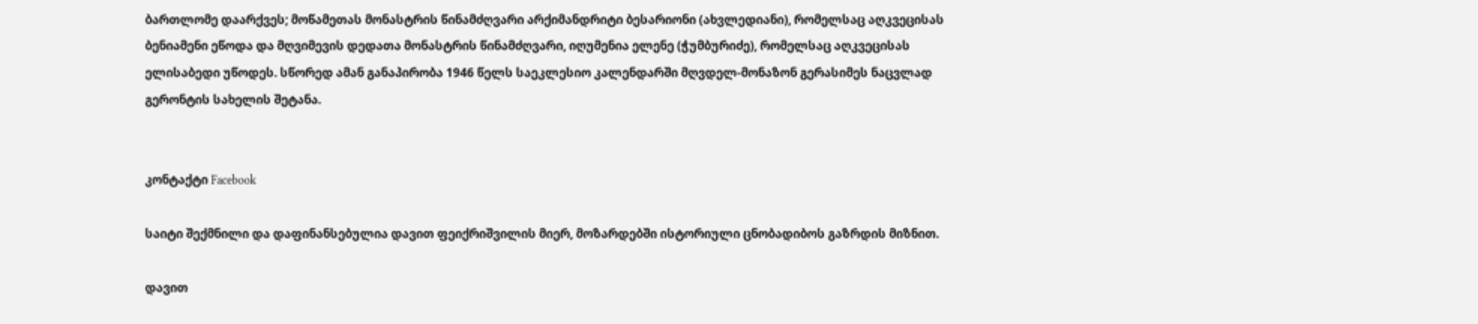ბართლომე დაარქვეს; მოწამეთას მონასტრის წინამძღვარი არქიმანდრიტი ბესარიონი (ახვლედიანი), რომელსაც აღკვეცისას ბენიამენი ეწოდა და მღვიმევის დედათა მონასტრის წინამძღვარი, იღუმენია ელენე (ჭუმბურიძე), რომელსაც აღკვეცისას ელისაბედი უწოდეს. სწორედ ამან განაპირობა 1946 წელს საეკლესიო კალენდარში მღვდელ-მონაზონ გერასიმეს ნაცვლად გერონტის სახელის შეტანა.


კონტაქტი Facebook

საიტი შექმნილი და დაფინანსებულია დავით ფეიქრიშვილის მიერ, მოზარდებში ისტორიული ცნობადიბოს გაზრდის მიზნით.

დავით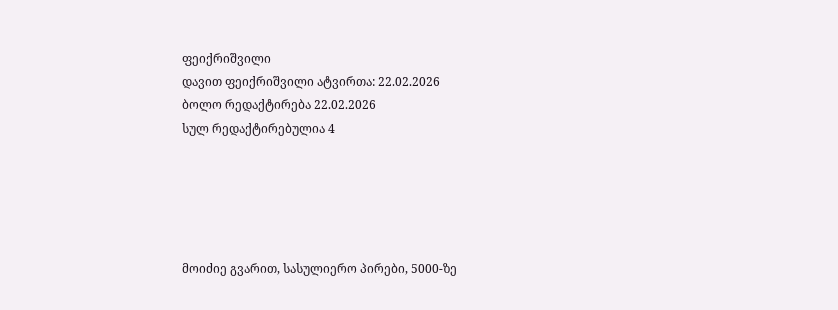ფეიქრიშვილი
დავით ფეიქრიშვილი ატვირთა: 22.02.2026
ბოლო რედაქტირება 22.02.2026
სულ რედაქტირებულია 4





მოიძიე გვარით, სასულიერო პირები, 5000-ზე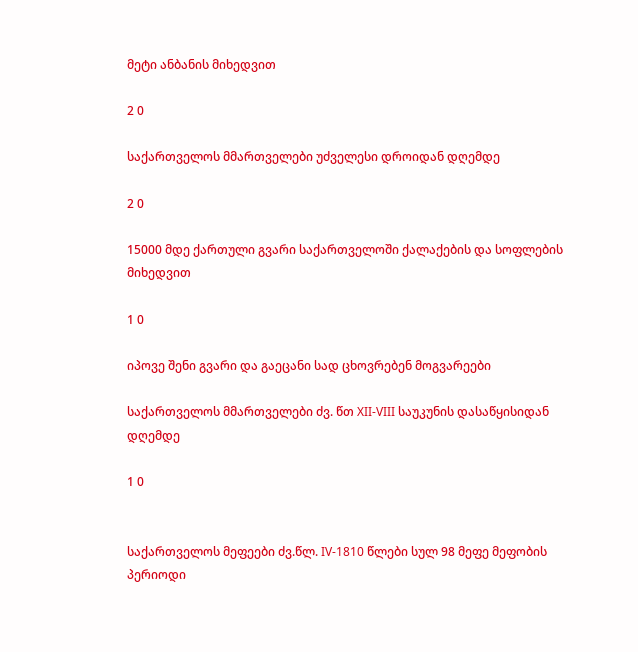მეტი ანბანის მიხედვით

2 0

საქართველოს მმართველები უძველესი დროიდან დღემდე

2 0

15000 მდე ქართული გვარი საქართველოში ქალაქების და სოფლების მიხედვით

1 0

იპოვე შენი გვარი და გაეცანი სად ცხოვრებენ მოგვარეები

საქართველოს მმართველები ძვ. წთ XII-VIII საუკუნის დასაწყისიდან დღემდე

1 0


საქართველოს მეფეები ძვ.წლ. IV-1810 წლები სულ 98 მეფე მეფობის პერიოდი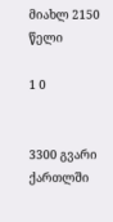მიახლ 2150 წელი

1 0


3300 გვარი ქართლში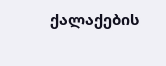ქალაქების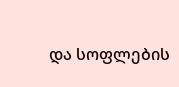და სოფლების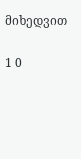მიხედვით

1 0